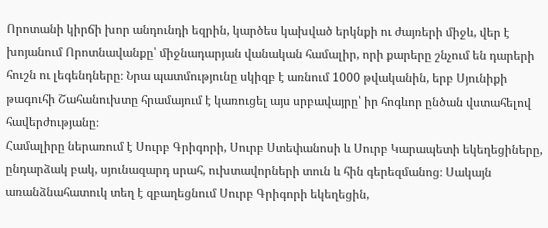Որոտանի կիրճի խոր անդունդի եզրին, կարծես կախված երկնքի ու ժայռերի միջև, վեր է խոյանում Որոտնավանքը՝ միջնադարյան վանական համալիր, որի քարերը շնչում են դարերի հուշն ու լեգենդները։ Նրա պատմությունը սկիզբ է առնում 1000 թվականին, երբ Սյունիքի թագուհի Շահանուխտը հրամայում է կառուցել այս սրբավայրը՝ իր հոգևոր ընծան վստահելով հավերժությանը։
Համալիրը ներառում է Սուրբ Գրիգորի, Սուրբ Ստեփանոսի և Սուրբ Կարապետի եկեղեցիները, ընդարձակ բակ, սյունազարդ սրահ, ուխտավորների տուն և հին գերեզմանոց։ Սակայն առանձնահատուկ տեղ է զբաղեցնում Սուրբ Գրիգորի եկեղեցին,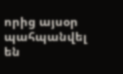որից այսօր պահպանվել են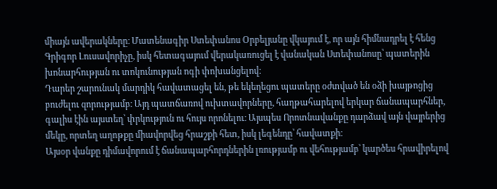միայն ավերակները։ Մատենագիր Ստեփանոս Օրբելյանը վկայում է, որ այն հիմնադրել է հենց Գրիգոր Լուսավորիչը, իսկ հետագայում վերակառուցել է վանական Ստեփանոսը՝ պատերին խոնարհության ու տոկունության ոգի փոխանցելով։
Դարեր շարունակ մարդիկ հավատացել են, թե եկեղեցու պատերը օժտված են օձի խայթոցից բուժելու զորությամբ։ Այդ պատճառով ուխտավորները, հաղթահարելով երկար ճանապարհներ, գալիս էին այստեղ՝ փրկություն ու հույս որոնելու։ Այսպես Որոտնավանքը դարձավ այն վայրերից մեկը, որտեղ աղոթքը միավորվեց հրաշքի հետ, իսկ լեգենդը՝ հավատքի։
Այսօր վանքը դիմավորում է ճանապարհորդներին լռությամբ ու վեհությամբ՝ կարծես հրավիրելով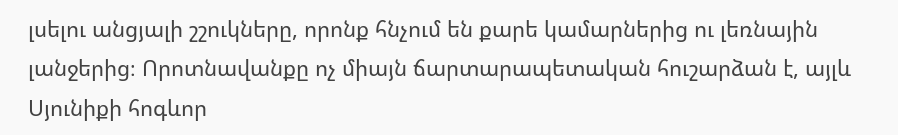լսելու անցյալի շշուկները, որոնք հնչում են քարե կամարներից ու լեռնային լանջերից։ Որոտնավանքը ոչ միայն ճարտարապետական հուշարձան է, այլև Սյունիքի հոգևոր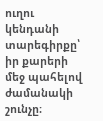ուղու կենդանի տարեգիրքը՝ իր քարերի մեջ պահելով ժամանակի շունչը։